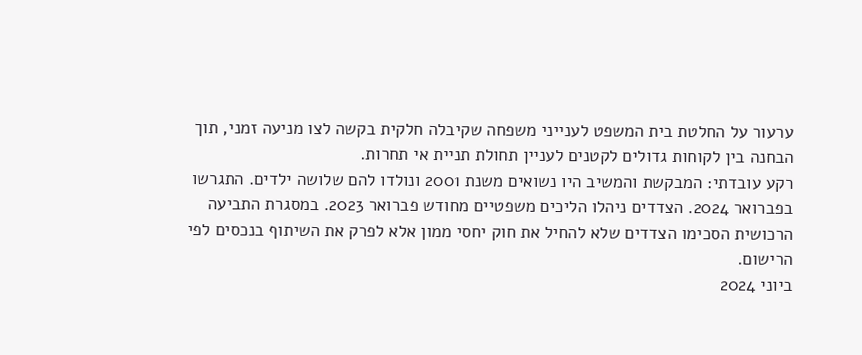ערעור על החלטת בית המשפט לענייני משפחה שקיבלה חלקית בקשה לצו מניעה זמני, תוך הבחנה בין לקוחות גדולים לקטנים לעניין תחולת תניית אי תחרות.
רקע עובדתי: המבקשת והמשיב היו נשואים משנת 2001 ונולדו להם שלושה ילדים. התגרשו בפברואר 2024. הצדדים ניהלו הליכים משפטיים מחודש פברואר 2023. במסגרת התביעה הרכושית הסכימו הצדדים שלא להחיל את חוק יחסי ממון אלא לפרק את השיתוף בנכסים לפי הרישום.
ביוני 2024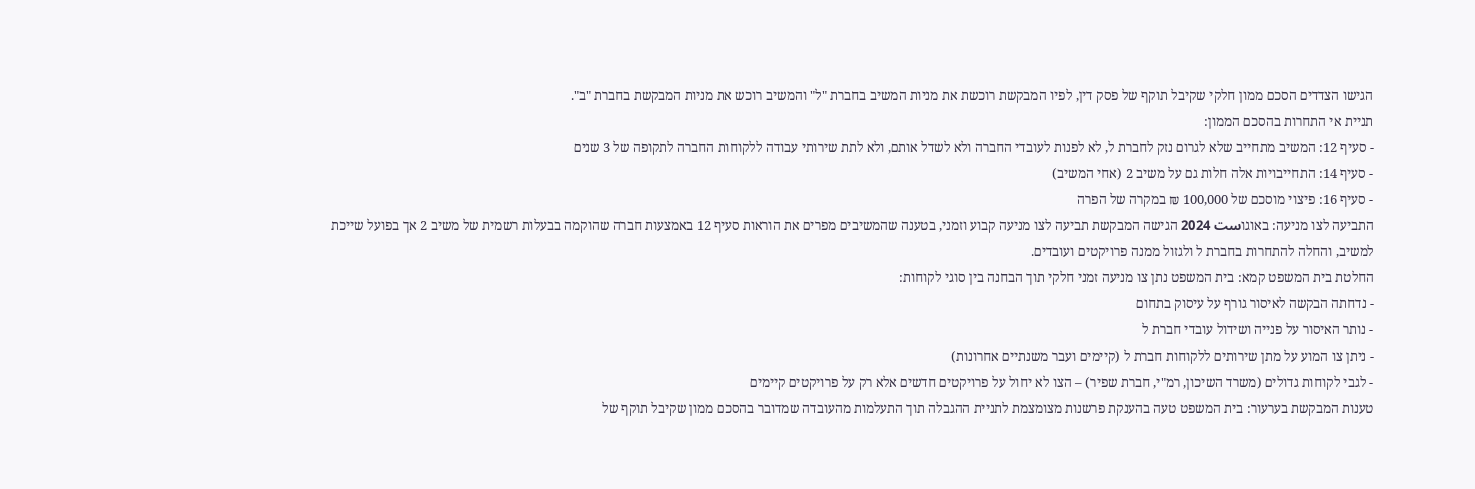הגישו הצדדים הסכם ממון חלקי שקיבל תוקף של פסק דין, לפיו המבקשת רוכשת את מניות המשיב בחברת "ל" והמשיב רוכש את מניות המבקשת בחברת "ב".
תניית אי התחרות בהסכם הממון:
- סעיף 12: המשיב מתחייב שלא לגרום נזק לחברת ל, לא לפנות לעובדי החברה ולא לשדל אותם, ולא לתת שירותי עבודה ללקוחות החברה לתקופה של 3 שנים
- סעיף 14: התחייבויות אלה חלות גם על משיב 2 (אחי המשיב)
- סעיף 16: פיצוי מוסכם של 100,000 ₪ במקרה של הפרה
התביעה לצו מניעה: באוגוست 2024 הגישה המבקשת תביעה לצו מניעה קבוע וזמני, בטענה שהמשיבים מפרים את הוראות סעיף 12 באמצעות חברה שהוקמה בבעלות רשמית של משיב 2 אך בפועל שייכת למשיב, והחלה להתחרות בחברת ל ולגזול ממנה פרויקטים ועובדים.
החלטת בית המשפט קמא: בית המשפט נתן צו מניעה זמני חלקי תוך הבחנה בין סוגי לקוחות:
- נדחתה הבקשה לאיסור גורף על עיסוק בתחום
- נותר האיסור על פנייה ושידול עובדי חברת ל
- ניתן צו המוע על מתן שירותים ללקוחות חברת ל (קיימים ועבר משנתיים אחרונות)
- לגבי לקוחות גדולים (משרד השיכון, רמ"י, חברת שפיר) – הצו לא יחול על פרויקטים חדשים אלא רק על פרויקטים קיימים
טענות המבקשת בערעור: בית המשפט טעה בהענקת פרשנות מצומצמת לתניית ההגבלה תוך התעלמות מהעובדה שמדובר בהסכם ממון שקיבל תוקף של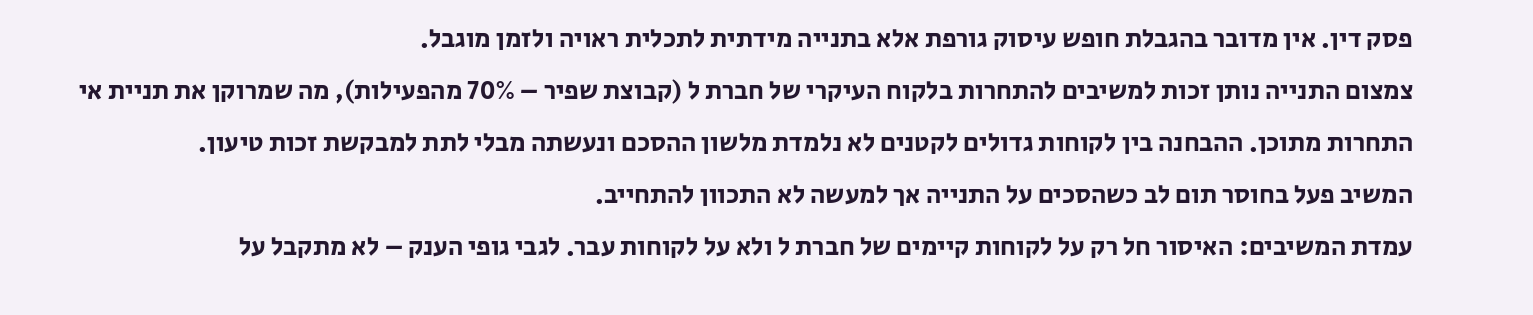פסק דין. אין מדובר בהגבלת חופש עיסוק גורפת אלא בתנייה מידתית לתכלית ראויה ולזמן מוגבל.
צמצום התנייה נותן זכות למשיבים להתחרות בלקוח העיקרי של חברת ל (קבוצת שפיר – 70% מהפעילות), מה שמרוקן את תניית אי התחרות מתוכן. ההבחנה בין לקוחות גדולים לקטנים לא נלמדת מלשון ההסכם ונעשתה מבלי לתת למבקשת זכות טיעון.
המשיב פעל בחוסר תום לב כשהסכים על התנייה אך למעשה לא התכוון להתחייב.
עמדת המשיבים: האיסור חל רק על לקוחות קיימים של חברת ל ולא על לקוחות עבר. לגבי גופי הענק – לא מתקבל על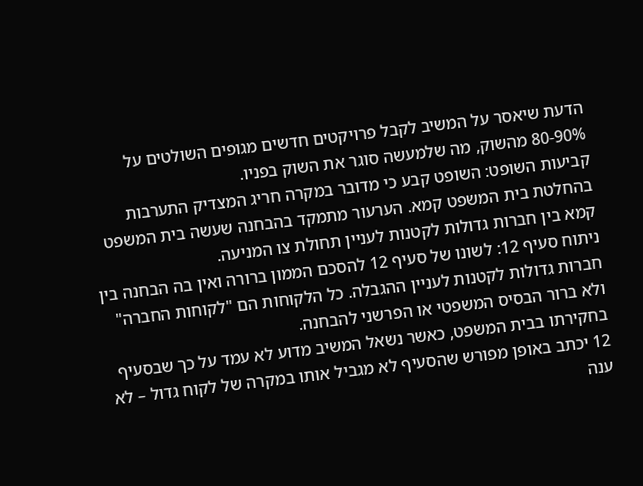הדעת שיאסר על המשיב לקבל פרויקטים חדשים מגופים השולטים על 80-90% מהשוק, מה שלמעשה סוגר את השוק בפניו.
קביעות השופט: השופט קבע כי מדובר במקרה חריג המצדיק התערבות בהחלטת בית המשפט קמא. הערעור מתמקד בהבחנה שעשה בית המשפט קמא בין חברות גדולות לקטנות לעניין תחולת צו המניעה.
ניתוח סעיף 12: לשונו של סעיף 12 להסכם הממון ברורה ואין בה הבחנה בין חברות גדולות לקטנות לעניין ההגבלה. כל הלקוחות הם "לקוחות החברה" ולא ברור הבסיס המשפטי או הפרשני להבחנה.
בחקירתו בבית המשפט, כאשר נשאל המשיב מדוע לא עמד על כך שבסעיף 12 יכתב באופן מפורש שהסעיף לא מגביל אותו במקרה של לקוח גדול – לא ענה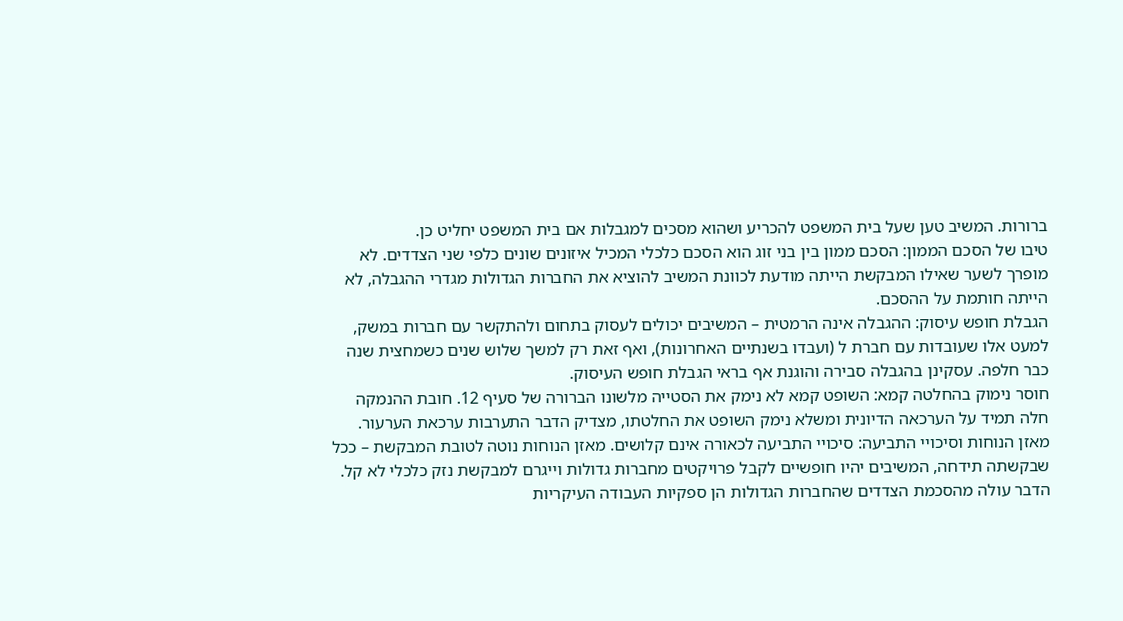ברורות. המשיב טען שעל בית המשפט להכריע ושהוא מסכים למגבלות אם בית המשפט יחליט כן.
טיבו של הסכם הממון: הסכם ממון בין בני זוג הוא הסכם כלכלי המכיל איזונים שונים כלפי שני הצדדים. לא מופרך לשער שאילו המבקשת הייתה מודעת לכוונת המשיב להוציא את החברות הגדולות מגדרי ההגבלה, לא הייתה חותמת על ההסכם.
הגבלת חופש עיסוק: ההגבלה אינה הרמטית – המשיבים יכולים לעסוק בתחום ולהתקשר עם חברות במשק, למעט אלו שעובדות עם חברת ל (ועבדו בשנתיים האחרונות), ואף זאת רק למשך שלוש שנים כשמחצית שנה כבר חלפה. עסקינן בהגבלה סבירה והוגנת אף בראי הגבלת חופש העיסוק.
חוסר נימוק בהחלטה קמא: השופט קמא לא נימק את הסטייה מלשונו הברורה של סעיף 12. חובת ההנמקה חלה תמיד על הערכאה הדיונית ומשלא נימק השופט את החלטתו, מצדיק הדבר התערבות ערכאת הערעור.
מאזן הנוחות וסיכויי התביעה: סיכויי התביעה לכאורה אינם קלושים. מאזן הנוחות נוטה לטובת המבקשת – ככל שבקשתה תידחה, המשיבים יהיו חופשיים לקבל פרויקטים מחברות גדולות וייגרם למבקשת נזק כלכלי לא קל. הדבר עולה מהסכמת הצדדים שהחברות הגדולות הן ספקיות העבודה העיקריות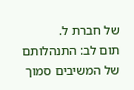של חברת ל.
תום לב: התנהלותם של המשיבים סמוך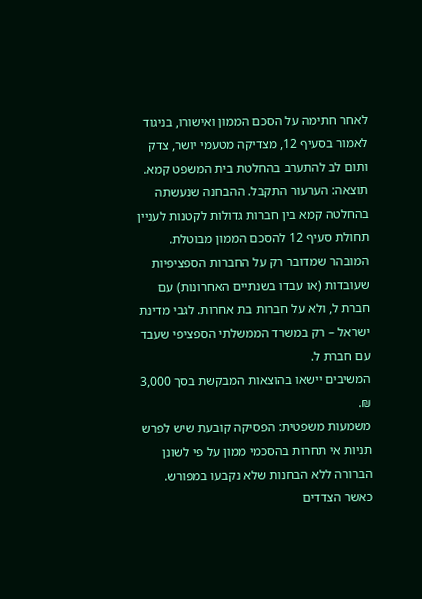לאחר חתימה על הסכם הממון ואישורו, בניגוד לאמור בסעיף 12, מצדיקה מטעמי יושר, צדק ותום לב להתערב בהחלטת בית המשפט קמא.
תוצאה: הערעור התקבל. ההבחנה שנעשתה בהחלטה קמא בין חברות גדולות לקטנות לעניין תחולת סעיף 12 להסכם הממון מבוטלת. המובהר שמדובר רק על החברות הספציפיות שעובדות (או עבדו בשנתיים האחרונות) עם חברת ל, ולא על חברות בת אחרות. לגבי מדינת ישראל – רק במשרד הממשלתי הספציפי שעבד עם חברת ל.
המשיבים יישאו בהוצאות המבקשת בסך 3,000 ₪.
משמעות משפטית: הפסיקה קובעת שיש לפרש תניות אי תחרות בהסכמי ממון על פי לשונן הברורה ללא הבחנות שלא נקבעו במפורש. כאשר הצדדים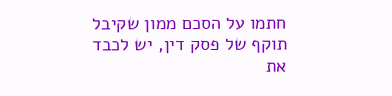חתמו על הסכם ממון שקיבל תוקף של פסק דין, יש לכבד את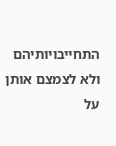התחייבויותיהם ולא לצמצם אותן על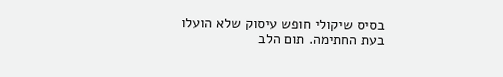בסיס שיקולי חופש עיסוק שלא הועלו בעת החתימה. תום הלב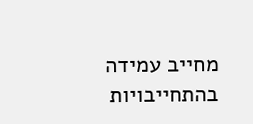מחייב עמידה בהתחייבויות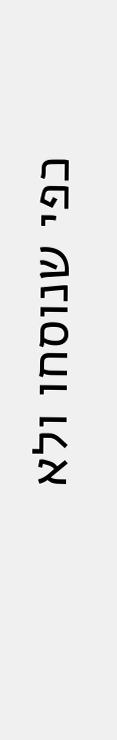כפי שנוסחו ולא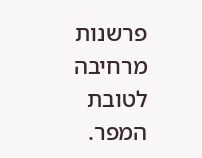פרשנות מרחיבה לטובת המפר.